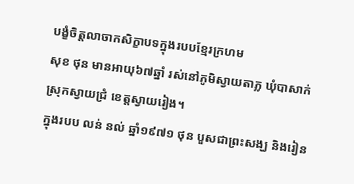បង្ខំចិត្តលាចាកសិក្ខាបទក្នុងរបបខ្មែរក្រហម
សុខ ថុន មានអាយុ៦៧ឆ្នាំ រស់នៅភូមិស្វាយតាភ្ល ឃុំបាសាក់ ស្រុកស្វាយជ្រំ ខេត្តស្វាយរៀង។
ក្នុងរបប លន់ នល់ ឆ្នាំ១៩៧១ ថុន បួសជាព្រះសង្ឃ និងរៀន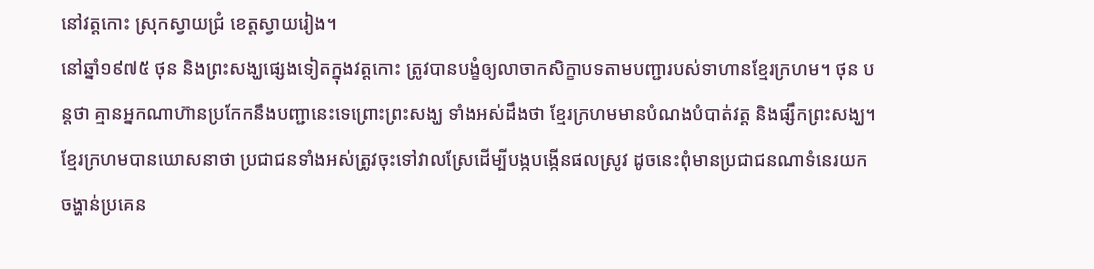នៅវត្តកោះ ស្រុកស្វាយជ្រំ ខេត្តស្វាយរៀង។
នៅឆ្នាំ១៩៧៥ ថុន និងព្រះសង្ឃផ្សេងទៀតក្នុងវត្តកោះ ត្រូវបានបង្ខំឲ្យលាចាកសិក្ខាបទតាមបញ្ជារបស់ទាហានខ្មែរក្រហម។ ថុន បន្តថា គ្មានអ្នកណាហ៊ានប្រកែកនឹងបញ្ជានេះទេព្រោះព្រះសង្ឃ ទាំងអស់ដឹងថា ខ្មែរក្រហមមានបំណងបំបាត់វត្ត និងផ្សឹកព្រះសង្ឃ។ ខ្មែរក្រហមបានឃោសនាថា ប្រជាជនទាំងអស់ត្រូវចុះទៅវាលស្រែដើម្បីបង្កបង្កើនផលស្រូវ ដូចនេះពុំមានប្រជាជនណាទំនេរយកចង្ហាន់ប្រគេន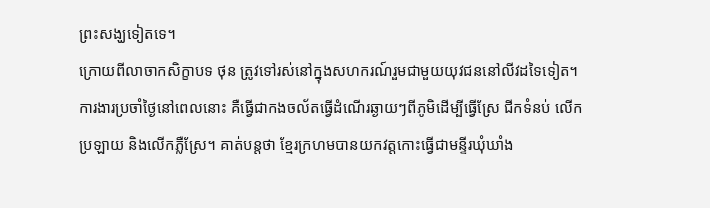ព្រះសង្ឃទៀតទេ។
ក្រោយពីលាចាកសិក្ខាបទ ថុន ត្រូវទៅរស់នៅក្នុងសហករណ៍រួមជាមួយយុវជននៅលីវដទៃទៀត។ ការងារប្រចាំថ្ងៃនៅពេលនោះ គឺធ្វើជាកងចល័តធ្វើដំណើរឆ្ងាយៗពីភូមិដើម្បីធ្វើស្រែ ជីកទំនប់ លើកប្រឡាយ និងលើកភ្លឺស្រែ។ គាត់បន្តថា ខ្មែរក្រហមបានយកវត្តកោះធ្វើជាមន្ទីរឃុំឃាំង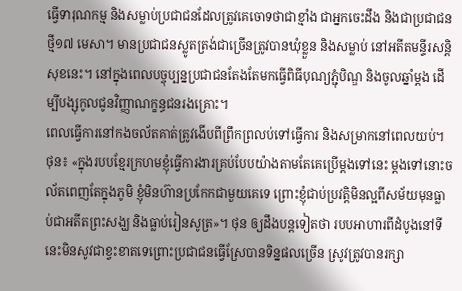ធ្វើទារុណកម្ម និងសម្លាប់ប្រជាជនដែលត្រូវគេចោទថាជាខ្មាំង ជាអ្នកចេះដឹង និងជាប្រជាជនថ្មី១៧ មេសា។ មានប្រជាជនស្លូតត្រង់ជាច្រើនត្រូវបានឃុំខ្លួន និងសម្លាប់ នៅអតីតមន្ទីរសន្តិសុខនេះ។ នៅក្នុងពេលបច្ចុប្បន្នប្រជាជនតែងតែមកធ្វើពិធីបុណ្យភ្ជុំបិណ្ឌ និងចូលឆ្នាំម្តង ដើម្បីបង្សុកូលជូនវិញ្ញាណក្ខន្ធជនរងគ្រោះ។
ពេលធ្វើការនៅកងចល័តគាត់ត្រូវងើបពីព្រឹកព្រលប់ទៅធ្វើការ និងសម្រាកនៅពេលយប់។
ថុន៖ «ក្នុងរបបខ្មែរក្រហមខ្ញុំធ្វើការងារគ្រប់បែបយ៉ាងតាមតែគេប្រើម្តងទៅនេះ ម្តងទៅនោះចល័តពេញតែក្នុងភូមិ ខ្ញុំមិនហ៊ានប្រកែកជាមួយគេទេ ព្រោះខ្ញុំជាប់ប្រវត្តិមិនល្អពីសម័យមុនធ្លាប់ជាអតីតព្រះសង្ឃ និងធ្លាប់រៀនសូត្រ»។ ថុន ឲ្យដឹងបន្តទៀតថា របបអាហារពីដំបូងនៅទីនេះមិនសូវជាខ្វះខាតទេព្រោះប្រជាជនធ្វើស្រែបានទិន្នផលច្រើន ស្រូវត្រូវបានរក្សា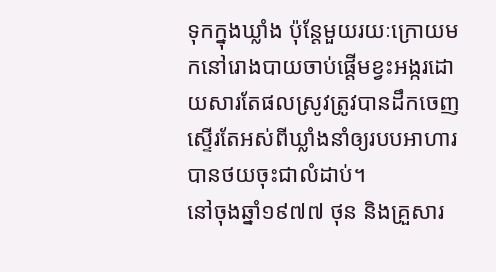ទុកក្នុងឃ្លាំង ប៉ុន្តែមួយរយៈក្រោយមកនៅរោងបាយចាប់ផ្តើមខ្វះអង្ករដោយសារតែផលស្រូវត្រូវបានដឹកចេញស្ទើរតែអស់ពីឃ្លាំងនាំឲ្យរបបអាហារបានថយចុះជាលំដាប់។
នៅចុងឆ្នាំ១៩៧៧ ថុន និងគ្រួសារ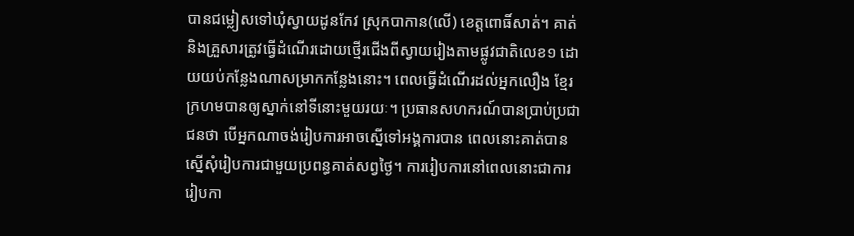បានជម្លៀសទៅឃុំស្វាយដូនកែវ ស្រុកបាកាន(លើ) ខេត្តពោធិ៍សាត់។ គាត់ និងគ្រួសារត្រូវធ្វើដំណើរដោយថ្មើរជើងពីស្វាយរៀងតាមផ្លូវជាតិលេខ១ ដោយយប់កន្លែងណាសម្រាកកន្លែងនោះ។ ពេលធ្វើដំណើរដល់អ្នកលឿង ខ្មែរក្រហមបានឲ្យស្នាក់នៅទីនោះមួយរយៈ។ ប្រធានសហករណ៍បានប្រាប់ប្រជាជនថា បើអ្នកណាចង់រៀបការអាចស្នើទៅអង្គការបាន ពេលនោះគាត់បានស្នើសុំរៀបការជាមួយប្រពន្ធគាត់សព្វថ្ងៃ។ ការរៀបការនៅពេលនោះជាការរៀបកា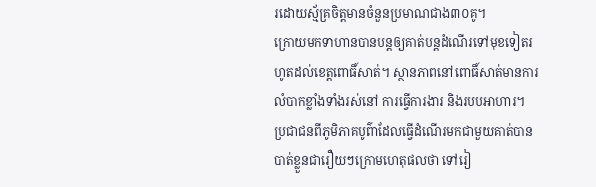រដោយស្ម័គ្រចិត្តមានចំនួនប្រមាណជាង៣០គូ។
ក្រោយមកទាហានបានបន្តឲ្យគាត់បន្តដំណើរទៅមុខទៀតរហូតដល់ខេត្តពោធិ៍សាត់។ ស្ថានភាពនៅពោធិ៍សាត់មានការលំបាកខ្លាំងទាំងរស់នៅ ការធ្វើការងារ និងរបបអាហារ។ ប្រជាជនពីភូមិភាគបូព៌ាដែលធ្វើដំណើរមកជាមួយគាត់បានបាត់ខ្លួនជារឿយៗក្រោមហេតុផលថា ទៅរៀ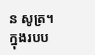ន សូត្រ។
ក្នុងរបប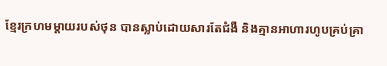ខែ្មរក្រហមម្តាយរបស់ថុន បានស្លាប់ដោយសារតែជំងឺ និងគ្មានអាហារហូបគ្រប់គ្រា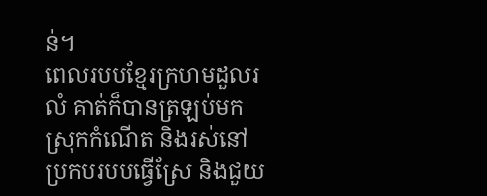ន់។
ពេលរបបខ្មែរក្រហមដួលរលំ គាត់ក៏បានត្រឡប់មកស្រុកកំណើត និងរស់នៅប្រកបរបបធ្វើស្រែ និងជួយ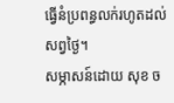ធ្វើនំប្រពន្ធលក់រហូតដល់សព្វថ្ងៃ។
សម្ភាសន៍ដោយ សុខ ច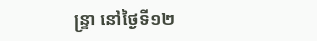ន្ទ្រា នៅថ្ងៃទី១២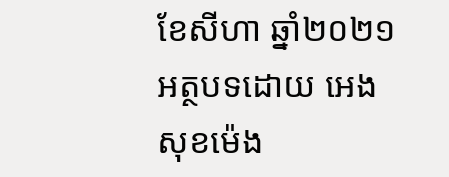ខែសីហា ឆ្នាំ២០២១
អត្ថបទដោយ អេង សុខម៉េង